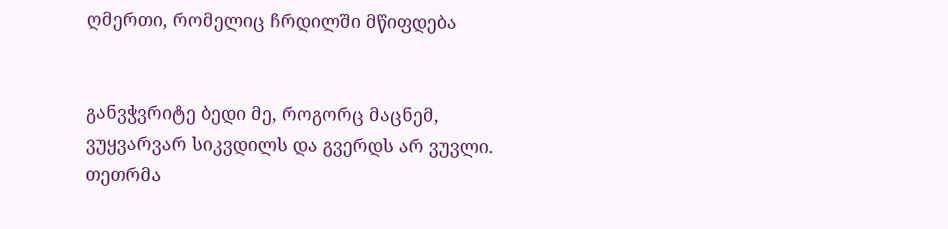ღმერთი, რომელიც ჩრდილში მწიფდება


განვჭვრიტე ბედი მე, როგორც მაცნემ,
ვუყვარვარ სიკვდილს და გვერდს არ ვუვლი.
თეთრმა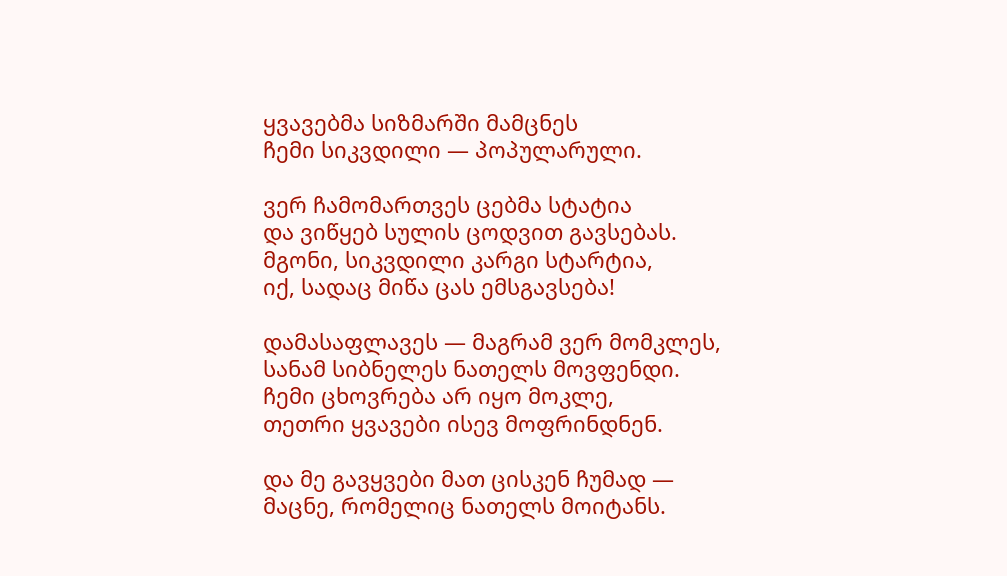ყვავებმა სიზმარში მამცნეს
ჩემი სიკვდილი — პოპულარული.

ვერ ჩამომართვეს ცებმა სტატია
და ვიწყებ სულის ცოდვით გავსებას.
მგონი, სიკვდილი კარგი სტარტია,
იქ, სადაც მიწა ცას ემსგავსება!

დამასაფლავეს — მაგრამ ვერ მომკლეს,
სანამ სიბნელეს ნათელს მოვფენდი.
ჩემი ცხოვრება არ იყო მოკლე,
თეთრი ყვავები ისევ მოფრინდნენ.

და მე გავყვები მათ ცისკენ ჩუმად —
მაცნე, რომელიც ნათელს მოიტანს.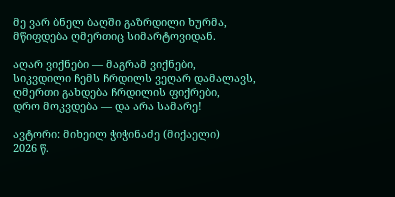მე ვარ ბნელ ბაღში გაზრდილი ხურმა,
მწიფდება ღმერთიც სიმარტოვიდან.

აღარ ვიქნები — მაგრამ ვიქნები,
სიკვდილი ჩემს ჩრდილს ვეღარ დამალავს,
ღმერთი გახდება ჩრდილის ფიქრები,
დრო მოკვდება — და არა სამარე!

ავტორი: მიხეილ ჭიჭინაძე (მიქაელი)
2026 წ.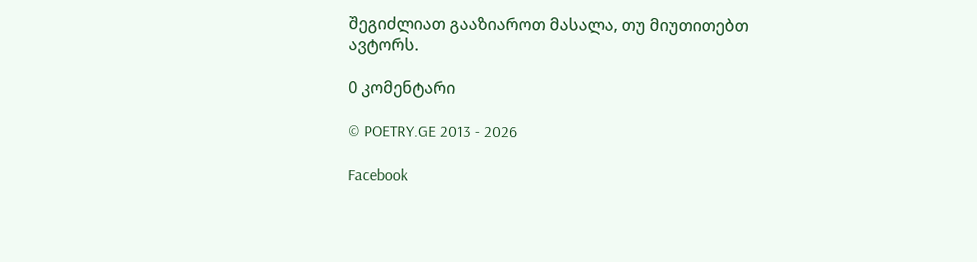შეგიძლიათ გააზიაროთ მასალა, თუ მიუთითებთ ავტორს.

0 კომენტარი

© POETRY.GE 2013 - 2026

Facebook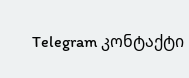Telegram კონტაქტი